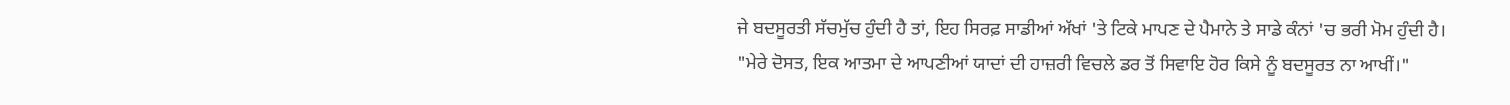ਜੇ ਬਦਸੂਰਤੀ ਸੱਚਮੁੱਚ ਹੁੰਦੀ ਹੈ ਤਾਂ, ਇਹ ਸਿਰਫ਼ ਸਾਡੀਆਂ ਅੱਖਾਂ 'ਤੇ ਟਿਕੇ ਮਾਪਣ ਦੇ ਪੈਮਾਨੇ ਤੇ ਸਾਡੇ ਕੰਨਾਂ 'ਚ ਭਰੀ ਮੋਮ ਹੁੰਦੀ ਹੈ।
"ਮੇਰੇ ਦੋਸਤ, ਇਕ ਆਤਮਾ ਦੇ ਆਪਣੀਆਂ ਯਾਦਾਂ ਦੀ ਹਾਜ਼ਰੀ ਵਿਚਲੇ ਡਰ ਤੋਂ ਸਿਵਾਇ ਹੋਰ ਕਿਸੇ ਨੂੰ ਬਦਸੂਰਤ ਨਾ ਆਖੀਂ।"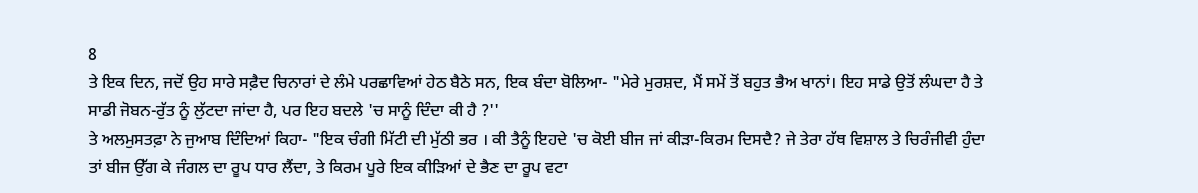8
ਤੇ ਇਕ ਦਿਨ, ਜਦੋਂ ਉਹ ਸਾਰੇ ਸਫ਼ੈਦ ਚਿਨਾਰਾਂ ਦੇ ਲੰਮੇ ਪਰਛਾਵਿਆਂ ਹੇਠ ਬੈਠੇ ਸਨ, ਇਕ ਬੰਦਾ ਬੋਲਿਆ- "ਮੇਰੇ ਮੁਰਸ਼ਦ, ਮੈਂ ਸਮੇਂ ਤੋਂ ਬਹੁਤ ਭੈਅ ਖਾਨਾਂ। ਇਹ ਸਾਡੇ ਉਤੋਂ ਲੰਘਦਾ ਹੈ ਤੇ ਸਾਡੀ ਜੋਬਨ-ਰੁੱਤ ਨੂੰ ਲੁੱਟਦਾ ਜਾਂਦਾ ਹੈ, ਪਰ ਇਹ ਬਦਲੇ 'ਚ ਸਾਨੂੰ ਦਿੰਦਾ ਕੀ ਹੈ ?''
ਤੇ ਅਲਮੁਸਤਫ਼ਾ ਨੇ ਜੁਆਬ ਦਿੰਦਿਆਂ ਕਿਹਾ- "ਇਕ ਚੰਗੀ ਮਿੱਟੀ ਦੀ ਮੁੱਠੀ ਭਰ । ਕੀ ਤੈਨੂੰ ਇਹਦੇ 'ਚ ਕੋਈ ਬੀਜ ਜਾਂ ਕੀੜਾ-ਕਿਰਮ ਦਿਸਦੈ? ਜੇ ਤੇਰਾ ਹੱਥ ਵਿਸ਼ਾਲ ਤੇ ਚਿਰੰਜੀਵੀ ਹੁੰਦਾ ਤਾਂ ਬੀਜ ਉੱਗ ਕੇ ਜੰਗਲ ਦਾ ਰੂਪ ਧਾਰ ਲੈਂਦਾ, ਤੇ ਕਿਰਮ ਪੂਰੇ ਇਕ ਕੀੜਿਆਂ ਦੇ ਭੈਣ ਦਾ ਰੂਪ ਵਟਾ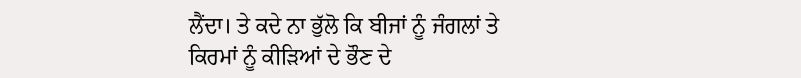ਲੈਂਦਾ। ਤੇ ਕਦੇ ਨਾ ਭੁੱਲੋ ਕਿ ਬੀਜਾਂ ਨੂੰ ਜੰਗਲਾਂ ਤੇ ਕਿਰਮਾਂ ਨੂੰ ਕੀੜਿਆਂ ਦੇ ਭੌਣ ਦੇ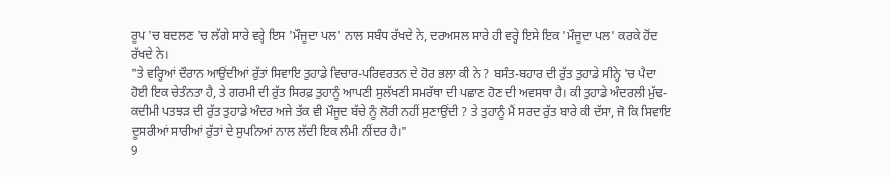ਰੂਪ 'ਚ ਬਦਲਣ 'ਚ ਲੱਗੇ ਸਾਰੇ ਵਰ੍ਹੇ ਇਸ 'ਮੌਜੂਦਾ ਪਲ' ਨਾਲ ਸਬੰਧ ਰੱਖਦੇ ਨੇ, ਦਰਅਸਲ ਸਾਰੇ ਹੀ ਵਰ੍ਹੇ ਇਸੇ ਇਕ 'ਮੌਜੂਦਾ ਪਲ' ਕਰਕੇ ਹੋਂਦ ਰੱਖਦੇ ਨੇ।
"ਤੇ ਵਰ੍ਹਿਆਂ ਦੌਰਾਨ ਆਉਂਦੀਆਂ ਰੁੱਤਾਂ ਸਿਵਾਇ ਤੁਹਾਡੇ ਵਿਚਾਰ-ਪਰਿਵਰਤਨ ਦੇ ਹੋਰ ਭਲਾ ਕੀ ਨੇ ? ਬਸੰਤ-ਬਹਾਰ ਦੀ ਰੁੱਤ ਤੁਹਾਡੇ ਸੀਨ੍ਹੇ 'ਚ ਪੈਦਾ ਹੋਈ ਇਕ ਚੇਤੰਨਤਾ ਹੈ, ਤੇ ਗਰਮੀ ਦੀ ਰੁੱਤ ਸਿਰਫ਼ ਤੁਹਾਨੂੰ ਆਪਣੀ ਸੁਲੱਖਣੀ ਸਮਰੱਥਾ ਦੀ ਪਛਾਣ ਹੋਣ ਦੀ ਅਵਸਥਾ ਹੈ। ਕੀ ਤੁਹਾਡੇ ਅੰਦਰਲੀ ਮੁੱਢ-ਕਦੀਮੀ ਪਤਝੜ ਦੀ ਰੁੱਤ ਤੁਹਾਡੇ ਅੰਦਰ ਅਜੇ ਤੱਕ ਵੀ ਮੌਜੂਦ ਬੱਚੇ ਨੂੰ ਲੋਰੀ ਨਹੀਂ ਸੁਣਾਉਂਦੀ ? ਤੇ ਤੁਹਾਨੂੰ ਮੈਂ ਸਰਦ ਰੁੱਤ ਬਾਰੇ ਕੀ ਦੱਸਾ, ਜੋ ਕਿ ਸਿਵਾਇ ਦੂਸਰੀਆਂ ਸਾਰੀਆਂ ਰੁੱਤਾਂ ਦੇ ਸੁਪਨਿਆਂ ਨਾਲ ਲੱਦੀ ਇਕ ਲੰਮੀ ਨੀਂਦਰ ਹੈ।"
9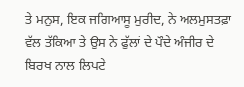ਤੇ ਮਨੁਸ, ਇਕ ਜਗਿਆਸੂ ਮੁਰੀਦ, ਨੇ ਅਲਮੁਸਤਫ਼ਾ ਵੱਲ ਤੱਕਿਆ ਤੇ ਉਸ ਨੇ ਫੁੱਲਾਂ ਦੇ ਪੌਦੇ ਅੰਜੀਰ ਦੇ ਬਿਰਖ ਨਾਲ ਲਿਪਟੇ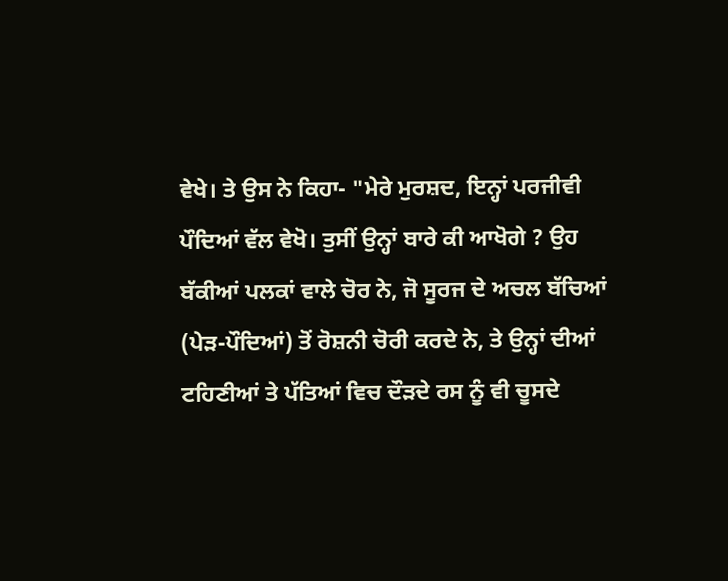ਵੇਖੇ। ਤੇ ਉਸ ਨੇ ਕਿਹਾ- "ਮੇਰੇ ਮੁਰਸ਼ਦ, ਇਨ੍ਹਾਂ ਪਰਜੀਵੀ ਪੌਦਿਆਂ ਵੱਲ ਵੇਖੋ। ਤੁਸੀਂ ਉਨ੍ਹਾਂ ਬਾਰੇ ਕੀ ਆਖੋਗੇ ? ਉਹ ਬੱਕੀਆਂ ਪਲਕਾਂ ਵਾਲੇ ਚੋਰ ਨੇ, ਜੋ ਸੂਰਜ ਦੇ ਅਚਲ ਬੱਚਿਆਂ (ਪੇੜ-ਪੌਦਿਆਂ) ਤੋਂ ਰੋਸ਼ਨੀ ਚੋਰੀ ਕਰਦੇ ਨੇ, ਤੇ ਉਨ੍ਹਾਂ ਦੀਆਂ ਟਹਿਣੀਆਂ ਤੇ ਪੱਤਿਆਂ ਵਿਚ ਦੌੜਦੇ ਰਸ ਨੂੰ ਵੀ ਚੂਸਦੇ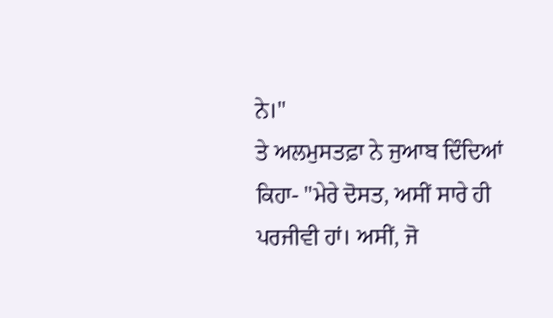ਨੇ।"
ਤੇ ਅਲਮੁਸਤਫ਼ਾ ਨੇ ਜੁਆਬ ਦਿੰਦਿਆਂ ਕਿਹਾ- "ਮੇਰੇ ਦੋਸਤ, ਅਸੀਂ ਸਾਰੇ ਹੀ ਪਰਜੀਵੀ ਹਾਂ। ਅਸੀਂ, ਜੋ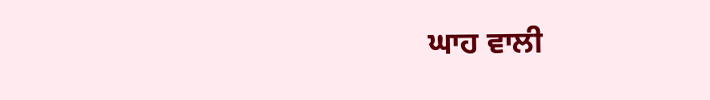ਘਾਹ ਵਾਲੀ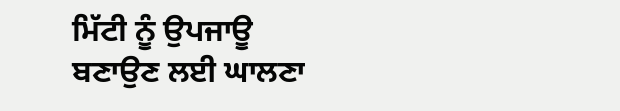ਮਿੱਟੀ ਨੂੰ ਉਪਜਾਊ ਬਣਾਉਣ ਲਈ ਘਾਲਣਾ